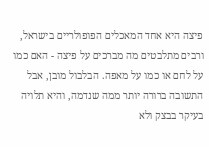פיצה היא אחד המאכלים הפופולריים בישראל, ורבים מתלבטים מה מברכים על פיצה - האם כמו על לחם או כמו על מאפה. הבלבול מובן, אבל התשובה ברורה יותר ממה שנדמה, והיא תלויה בעיקר בבצק ולא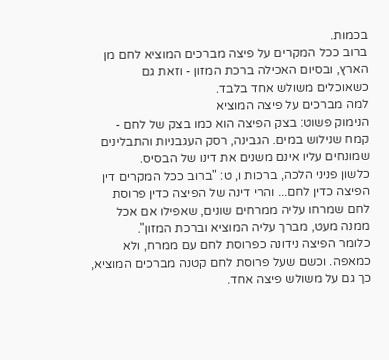בכמות.
ברוב ככל המקרים על פיצה מברכים המוציא לחם מן הארץ, ובסיום האכילה ברכת המזון - וזאת גם כשאוכלים משולש אחד בלבד.
למה מברכים על פיצה המוציא
הנימוק פשוט: בצק הפיצה הוא כמו בצק של לחם - קמח שנילוש במים. הגבינה, רסק העגבניות והתבלינים שמונחים עליו אינם משנים את דינו של הבסיס.
כלשון פניני הלכה, ברכות ו, ט: "ברוב ככל המקרים דין הפיצה כדין לחם... והרי דינה של הפיצה כדין פרוסת לחם שמרחו עליה ממרחים שונים, שאפילו אם אכל ממנה מעט, מברך עליה המוציא וברכת המזון".
כלומר הפיצה נידונה כפרוסת לחם עם ממרח, ולא כמאפה. וכשם שעל פרוסת לחם קטנה מברכים המוציא, כך גם על משולש פיצה אחד.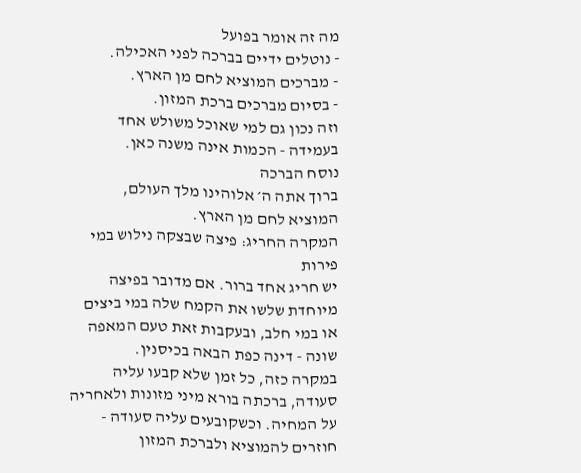מה זה אומר בפועל
- נוטלים ידיים בברכה לפני האכילה.
- מברכים המוציא לחם מן הארץ.
- בסיום מברכים ברכת המזון.
וזה נכון גם למי שאוכל משולש אחד בעמידה - הכמות אינה משנה כאן.
נוסח הברכה
ברוך אתה ה׳ אלוהינו מלך העולם,
המוציא לחם מן הארץ.
המקרה החריג: פיצה שבצקה נילוש במי פירות
יש חריג אחד ברור. אם מדובר בפיצה מיוחדת שלשו את הקמח שלה במי ביצים או במי חלב, ובעקבות זאת טעם המאפה שונה - דינה כפת הבאה בכיסנין.
במקרה כזה, כל זמן שלא קבעו עליה סעודה, ברכתה בורא מיני מזונות ולאחריה על המחיה. וכשקובעים עליה סעודה - חוזרים להמוציא ולברכת המזון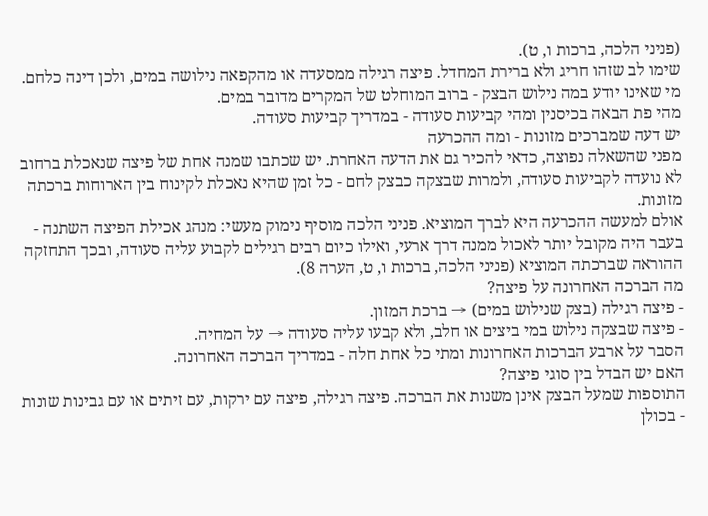(פניני הלכה, ברכות ו, ט).
שימו לב שזהו חריג ולא ברירת המחדל. פיצה רגילה ממסעדה או מהקפאה נילושה במים, ולכן דינה כלחם. מי שאינו יודע במה נילוש הבצק - ברוב המוחלט של המקרים מדובר במים.
מהי פת הבאה בכיסנין ומהי קביעות סעודה - במדריך קביעות סעודה.
יש דעה שמברכים מזונות - ומה ההכרעה
מפני שהשאלה נפוצה, כדאי להכיר גם את הדעה האחרת. יש שכתבו שמנה אחת של פיצה שנאכלת ברחוב לא נועדה לקביעות סעודה, ולמרות שבצקה כבצק לחם - כל זמן שהיא נאכלת לקינוח בין הארוחות ברכתה מזונות.
אולם למעשה ההכרעה היא לברך המוציא. פניני הלכה מוסיף נימוק מעשי: מנהג אכילת הפיצה השתנה - בעבר היה מקובל יותר לאכול ממנה דרך ארעי, ואילו כיום רבים רגילים לקבוע עליה סעודה, ובכך התחזקה ההוראה שברכתה המוציא (פניני הלכה, ברכות ו, ט, הערה 8).
מה הברכה האחרונה על פיצה?
- פיצה רגילה (בצק שנילוש במים) → ברכת המזון.
- פיצה שבצקה נילוש במי ביצים או חלב, ולא קבעו עליה סעודה → על המחיה.
הסבר על ארבע הברכות האחרונות ומתי כל אחת חלה - במדריך הברכה האחרונה.
האם יש הבדל בין סוגי פיצה?
התוספות שמעל הבצק אינן משנות את הברכה. פיצה רגילה, פיצה עם ירקות, עם זיתים או עם גבינות שונות - בכולן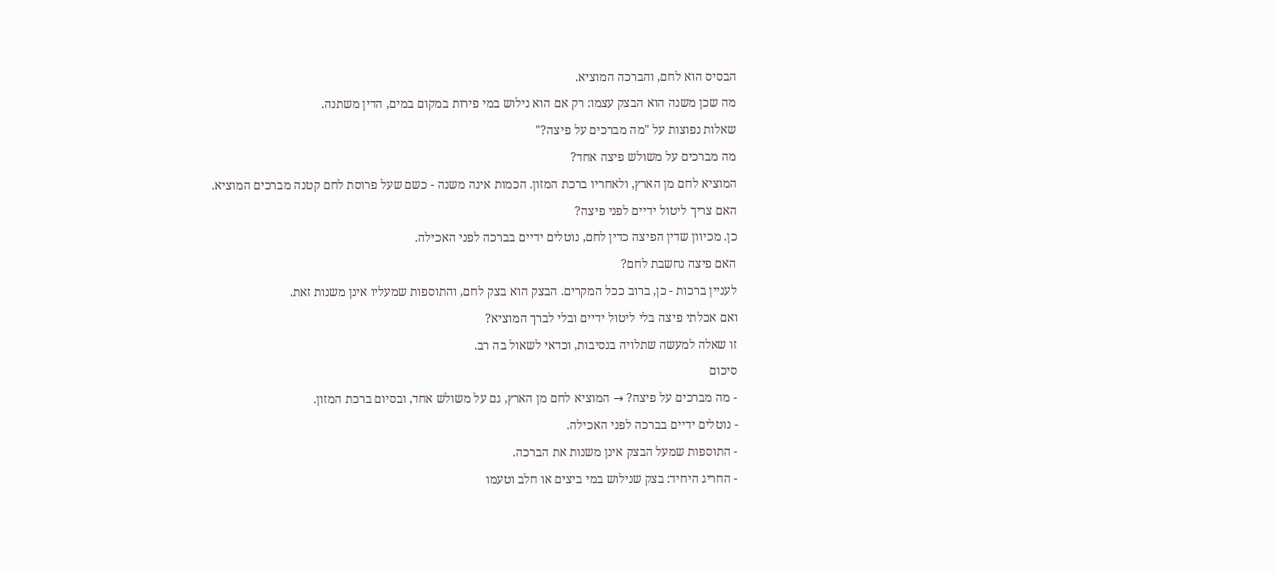הבסיס הוא לחם, והברכה המוציא.
מה שכן משנה הוא הבצק עצמו: רק אם הוא נילוש במי פירות במקום במים, הדין משתנה.
שאלות נפוצות על "מה מברכים על פיצה?"
מה מברכים על משולש פיצה אחד?
המוציא לחם מן הארץ, ולאחריו ברכת המזון. הכמות אינה משנה - כשם שעל פרוסת לחם קטנה מברכים המוציא.
האם צריך ליטול ידיים לפני פיצה?
כן. מכיוון שדין הפיצה כדין לחם, נוטלים ידיים בברכה לפני האכילה.
האם פיצה נחשבת לחם?
לעניין ברכות - כן, ברוב ככל המקרים. הבצק הוא בצק לחם, והתוספות שמעליו אינן משנות זאת.
ואם אכלתי פיצה בלי ליטול ידיים ובלי לברך המוציא?
זו שאלה למעשה שתלויה בנסיבות, וכדאי לשאול בה רב.
סיכום
- מה מברכים על פיצה? → המוציא לחם מן הארץ, גם על משולש אחד, ובסיום ברכת המזון.
- נוטלים ידיים בברכה לפני האכילה.
- התוספות שמעל הבצק אינן משנות את הברכה.
- החריג היחיד: בצק שנילוש במי ביצים או חלב וטעמו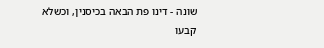שונה - דינו פת הבאה בכיסנין, וכשלא קבעו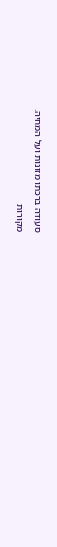סעודה ברכתו מזונות ועל המחיה.
מקורות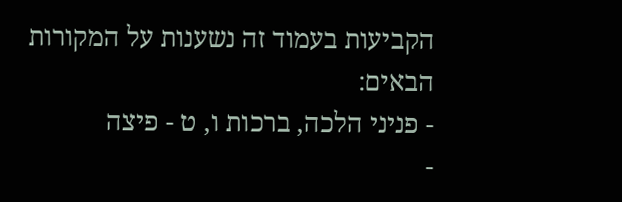הקביעות בעמוד זה נשענות על המקורות הבאים:
- פניני הלכה, ברכות ו, ט - פיצה
-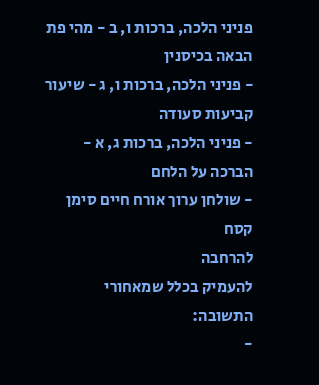פניני הלכה, ברכות ו, ב - מהי פת הבאה בכיסנין
- פניני הלכה, ברכות ו, ג - שיעור קביעות סעודה
- פניני הלכה, ברכות ג, א - הברכה על הלחם
- שולחן ערוך אורח חיים סימן קסח
להרחבה
להעמיק בכלל שמאחורי התשובה:
-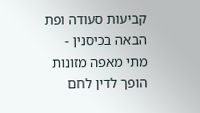קביעות סעודה ופת הבאה בכיסנין - מתי מאפה מזונות הופך לדין לחם